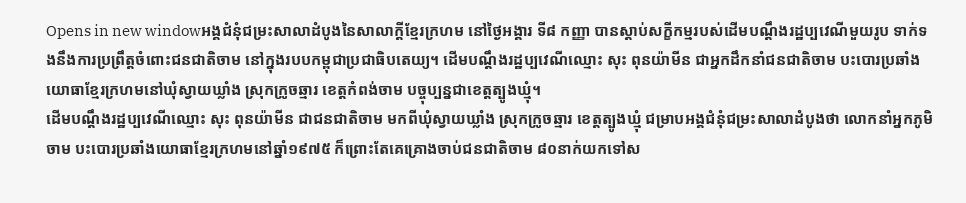Opens in new windowអង្គជំនុំជម្រះសាលាដំបូងនៃសាលាក្ដីខ្មែរក្រហម នៅថ្ងៃអង្គារ ទី៨ កញ្ញា បានស្ដាប់សក្ខីកម្មរបស់ដើមបណ្ដឹងរដ្ឋប្បវេណីមួយរូប ទាក់ទងនឹងការប្រព្រឹត្តចំពោះជនជាតិចាម នៅក្នុងរបបកម្ពុជាប្រជាធិបតេយ្យ។ ដើមបណ្ដឹងរដ្ឋប្បវេណីឈ្មោះ សុះ ពុនយ៉ាមីន ជាអ្នកដឹកនាំជនជាតិចាម បះបោរប្រឆាំងយោធាខ្មែរក្រហមនៅឃុំស្វាយឃ្លាំង ស្រុកក្រូចឆ្មារ ខេត្តកំពង់ចាម បច្ចុប្បន្នជាខេត្តត្បូងឃ្មុំ។
ដើមបណ្ដឹងរដ្ឋប្បវេណីឈ្មោះ សុះ ពុនយ៉ាមីន ជាជនជាតិចាម មកពីឃុំស្វាយឃ្លាំង ស្រុកក្រូចឆ្មារ ខេត្តត្បូងឃ្មុំ ជម្រាបអង្គជំនុំជម្រះសាលាដំបូងថា លោកនាំអ្នកភូមិចាម បះបោរប្រឆាំងយោធាខ្មែរក្រហមនៅឆ្នាំ១៩៧៥ ក៏ព្រោះតែគេគ្រោងចាប់ជនជាតិចាម ៨០នាក់យកទៅស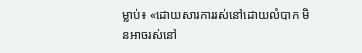ម្លាប់៖ «ដោយសារការរស់នៅដោយលំបាក មិនអាចរស់នៅ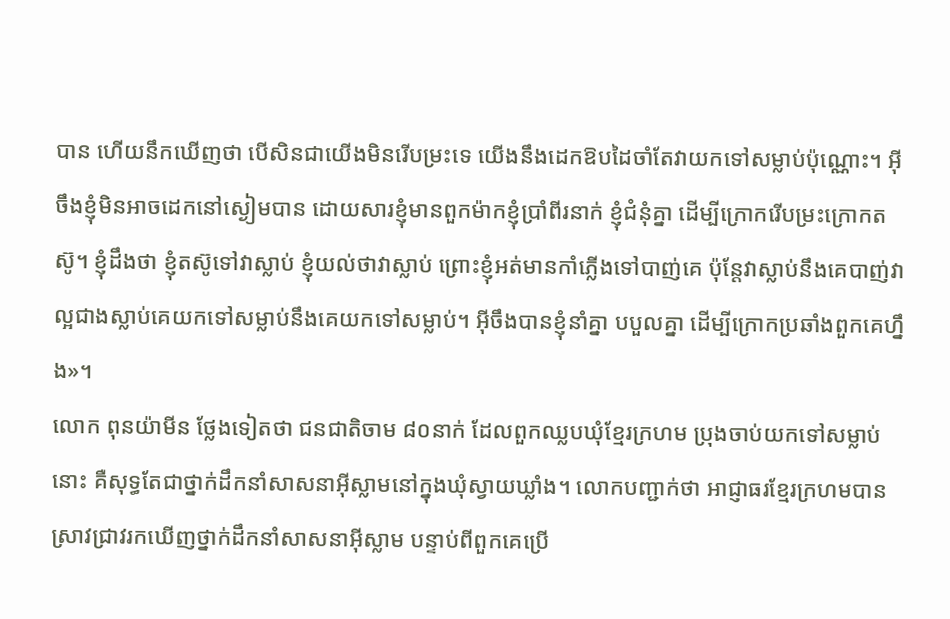បាន ហើយនឹកឃើញថា បើសិនជាយើងមិនរើបម្រះទេ យើងនឹងដេកឱបដៃចាំតែវាយកទៅសម្លាប់ប៉ុណ្ណោះ។ អ៊ីចឹងខ្ញុំមិនអាចដេកនៅស្ងៀមបាន ដោយសារខ្ញុំមានពួកម៉ាកខ្ញុំប្រាំពីរនាក់ ខ្ញុំជំនុំគ្នា ដើម្បីក្រោករើបម្រះក្រោកតស៊ូ។ ខ្ញុំដឹងថា ខ្ញុំតស៊ូទៅវាស្លាប់ ខ្ញុំយល់ថាវាស្លាប់ ព្រោះខ្ញុំអត់មានកាំភ្លើងទៅបាញ់គេ ប៉ុន្តែវាស្លាប់នឹងគេបាញ់វាល្អជាងស្លាប់គេយកទៅសម្លាប់នឹងគេយកទៅសម្លាប់។ អ៊ីចឹងបានខ្ញុំនាំគ្នា បបួលគ្នា ដើម្បីក្រោកប្រឆាំងពួកគេហ្នឹង»។
លោក ពុនយ៉ាមីន ថ្លែងទៀតថា ជនជាតិចាម ៨០នាក់ ដែលពួកឈ្លបឃុំខ្មែរក្រហម ប្រុងចាប់យកទៅសម្លាប់នោះ គឺសុទ្ធតែជាថ្នាក់ដឹកនាំសាសនាអ៊ីស្លាមនៅក្នុងឃុំស្វាយឃ្លាំង។ លោកបញ្ជាក់ថា អាជ្ញាធរខ្មែរក្រហមបានស្រាវជ្រាវរកឃើញថ្នាក់ដឹកនាំសាសនាអ៊ីស្លាម បន្ទាប់ពីពួកគេប្រើ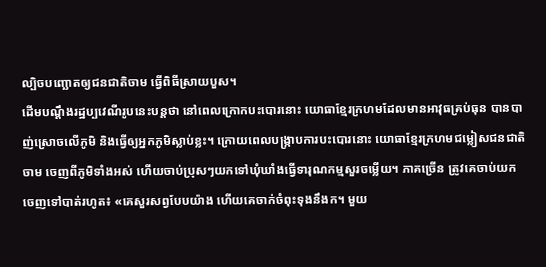ល្បិចបញ្ឆោតឲ្យជនជាតិចាម ធ្វើពិធីស្រាយបួស។
ដើមបណ្ដឹងរដ្ឋប្បវេណីរូបនេះបន្តថា នៅពេលក្រោកបះបោរនោះ យោធាខ្មែរក្រហមដែលមានអាវុធគ្រប់ធុន បានបាញ់ស្រោចលើភូមិ និងធ្វើឲ្យអ្នកភូមិស្លាប់ខ្លះ។ ក្រោយពេលបង្ក្រាបការបះបោរនោះ យោធាខ្មែរក្រហមជម្លៀសជនជាតិចាម ចេញពីភូមិទាំងអស់ ហើយចាប់ប្រុសៗយកទៅឃុំឃាំងធ្វើទារុណកម្មសួរចម្លើយ។ ភាគច្រើន ត្រូវគេចាប់យកចេញទៅបាត់រហូត៖ «គេសួរសព្វបែបយ៉ាង ហើយគេចាក់ចំពុះទុងនឹងក។ មួយ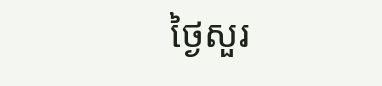ថ្ងៃសួរ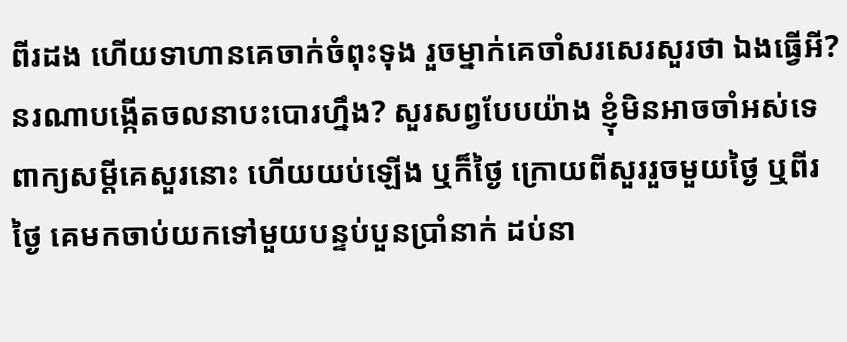ពីរដង ហើយទាហានគេចាក់ចំពុះទុង រួចម្នាក់គេចាំសរសេរសួរថា ឯងធ្វើអី? នរណាបង្កើតចលនាបះបោរហ្នឹង? សួរសព្វបែបយ៉ាង ខ្ញុំមិនអាចចាំអស់ទេ ពាក្យសម្ដីគេសួរនោះ ហើយយប់ឡើង ឬក៏ថ្ងៃ ក្រោយពីសួររួចមួយថ្ងៃ ឬពីរថ្ងៃ គេមកចាប់យកទៅមួយបន្ទប់បួនប្រាំនាក់ ដប់នា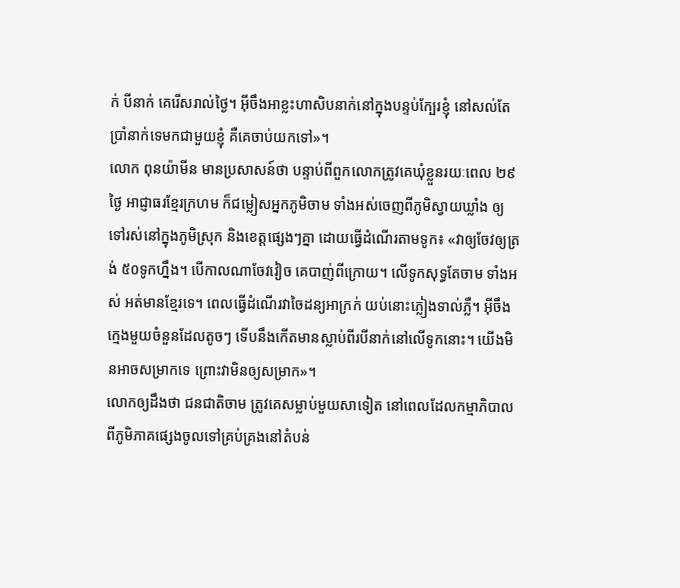ក់ បីនាក់ គេរើសរាល់ថ្ងៃ។ អ៊ីចឹងអាខ្លះហាសិបនាក់នៅក្នុងបន្ទប់ក្បែរខ្ញុំ នៅសល់តែប្រាំនាក់ទេមកជាមួយខ្ញុំ គឺគេចាប់យកទៅ»។
លោក ពុនយ៉ាមីន មានប្រសាសន៍ថា បន្ទាប់ពីពួកលោកត្រូវគេឃុំខ្លួនរយៈពេល ២៩ថ្ងៃ អាជ្ញាធរខ្មែរក្រហម ក៏ជម្លៀសអ្នកភូមិចាម ទាំងអស់ចេញពីភូមិស្វាយឃ្លាំង ឲ្យទៅរស់នៅក្នុងភូមិស្រុក និងខេត្តផ្សេងៗគ្នា ដោយធ្វើដំណើរតាមទូក៖ «វាឲ្យចែវឲ្យត្រង់ ៥០ទូកហ្នឹង។ បើកាលណាចែវវៀច គេបាញ់ពីក្រោយ។ លើទូកសុទ្ធតែចាម ទាំងអស់ អត់មានខ្មែរទេ។ ពេលធ្វើដំណើរវាចៃដន្យអាក្រក់ យប់នោះភ្លៀងទាល់ភ្លឺ។ អ៊ីចឹងក្មេងមួយចំនួនដែលតូចៗ ទើបនឹងកើតមានស្លាប់ពីរបីនាក់នៅលើទូកនោះ។ យើងមិនអាចសម្រាកទេ ព្រោះវាមិនឲ្យសម្រាក»។
លោកឲ្យដឹងថា ជនជាតិចាម ត្រូវគេសម្លាប់មួយសាទៀត នៅពេលដែលកម្មាភិបាលពីភូមិភាគផ្សេងចូលទៅគ្រប់គ្រងនៅតំបន់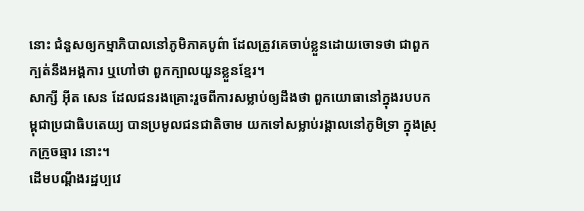នោះ ជំនួសឲ្យកម្មាភិបាលនៅភូមិភាគបូព៌ា ដែលត្រូវគេចាប់ខ្លួនដោយចោទថា ជាពួកក្បត់នឹងអង្គការ ឬហៅថា ពួកក្បាលយួនខ្លួនខ្មែរ។
សាក្សី អ៊ីត សេន ដែលជនរងគ្រោះរួចពីការសម្លាប់ឲ្យដឹងថា ពួកយោធានៅក្នុងរបបកម្ពុជាប្រជាធិបតេយ្យ បានប្រមូលជនជាតិចាម យកទៅសម្លាប់រង្គាលនៅភូមិទ្រា ក្នុងស្រុកក្រូចឆ្មារ នោះ។
ដើមបណ្ដឹងរដ្ឋប្បវេ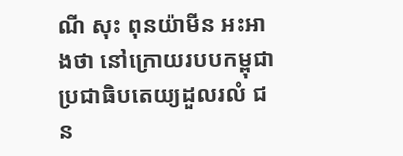ណី សុះ ពុនយ៉ាមីន អះអាងថា នៅក្រោយរបបកម្ពុជាប្រជាធិបតេយ្យដួលរលំ ជន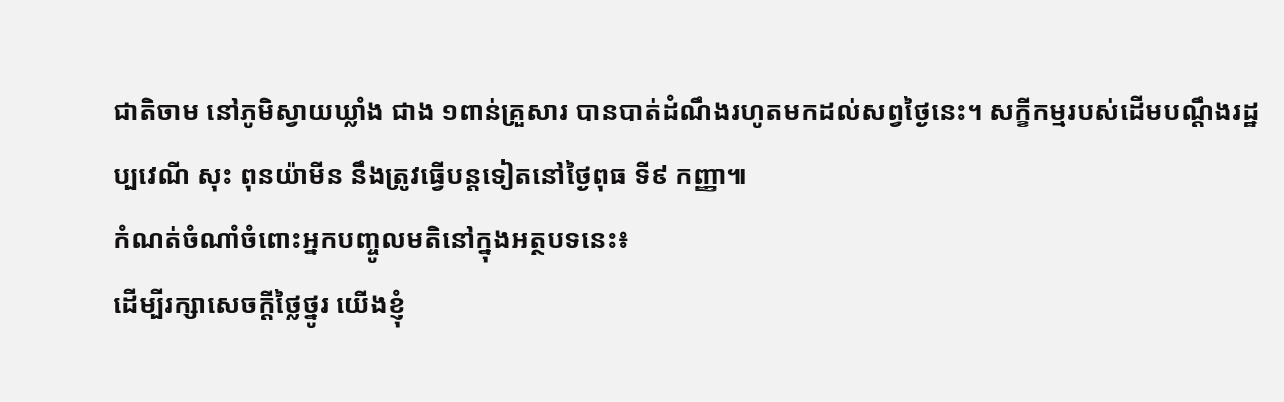ជាតិចាម នៅភូមិស្វាយឃ្លាំង ជាង ១ពាន់គ្រួសារ បានបាត់ដំណឹងរហូតមកដល់សព្វថ្ងៃនេះ។ សក្ខីកម្មរបស់ដើមបណ្ដឹងរដ្ឋប្បវេណី សុះ ពុនយ៉ាមីន នឹងត្រូវធ្វើបន្តទៀតនៅថ្ងៃពុធ ទី៩ កញ្ញា៕
កំណត់ចំណាំចំពោះអ្នកបញ្ចូលមតិនៅក្នុងអត្ថបទនេះ៖
ដើម្បីរក្សាសេចក្ដីថ្លៃថ្នូរ យើងខ្ញុំ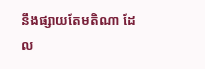នឹងផ្សាយតែមតិណា ដែល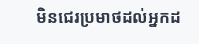មិនជេរប្រមាថដល់អ្នកដ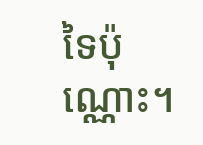ទៃប៉ុណ្ណោះ។